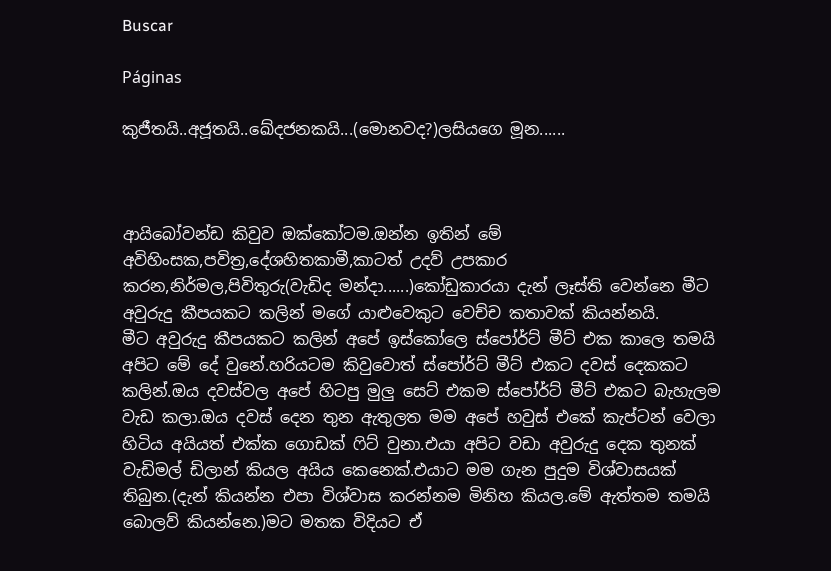Buscar

Páginas

කුජීතයි..අජූතයි..ඛේදජනකයි...(මොනවද?)ලසියගෙ මූන......



ආයිබෝවන්ඩ කිවුව ඔක්කෝටම.ඔන්න ඉතින් මේ අවිහිංසක,පවිත්‍ර,දේශහිතකාමී,කාටත් උදව් උපකාර කරන,නිර්මල,පිවිතුරු(වැඩිද මන්දා......)කෝඩුකාරයා දැන් ලෑස්ති වෙන්නෙ මීට අවුරුදු කීපයකට කලින් මගේ යාළුවෙකුට වෙච්ච කතාවක් කියන්නයි.
මීට අවුරුදු කීපයකට කලින් අපේ ඉස්කෝලෙ ස්පෝර්ට් මීට් එක කාලෙ තමයි අපිට මේ දේ වුනේ.හරියටම කිවුවොත් ස්පෝර්ට් මීට් එකට දවස් දෙකකට කලින්.ඔය දවස්වල අපේ හිටපු මුලු සෙට් එකම ස්පෝර්ට් මීට් එකට බැහැලම වැඩ කලා.ඔය දවස් දෙන තුන ඇතුලත මම අපේ හවුස් එකේ කැප්ටන් වෙලා හිටිය අයියත් එක්ක ගොඩක් ෆිට් වුනා.එයා අපිට වඩා අවුරුදු දෙක තුනක් වැඩිමල් ඩිලාන් කියල අයිය කෙනෙක්.එයාට මම ගැන පුදුම විශ්වාසයක් තිබුන.(දැන් කියන්න එපා විශ්වාස කරන්නම මිනිහ කියල.මේ ඇත්තම තමයි බොලව් කියන්නෙ.)මට මතක විදියට ඒ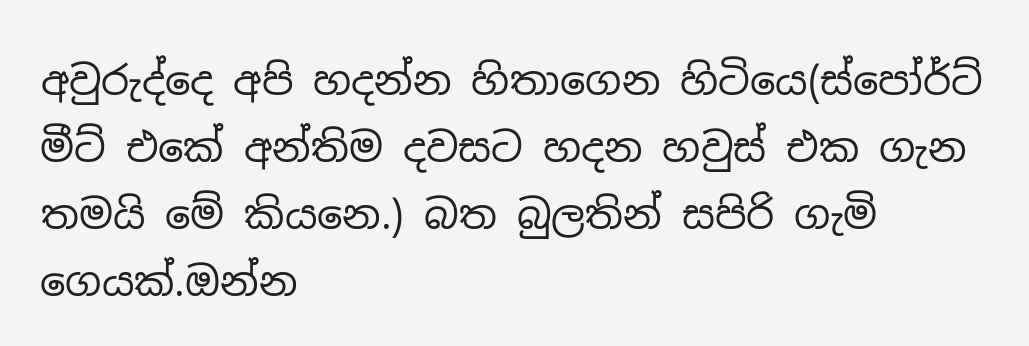අවුරුද්දෙ අපි හදන්න හිතාගෙන හිටියෙ(ස්පෝර්ට් මීට් එකේ අන්තිම දවසට හදන හවුස් එක ගැන තමයි මේ කියනෙ.) බත බුලතින් සපිරි ගැමි ගෙයක්.ඔන්න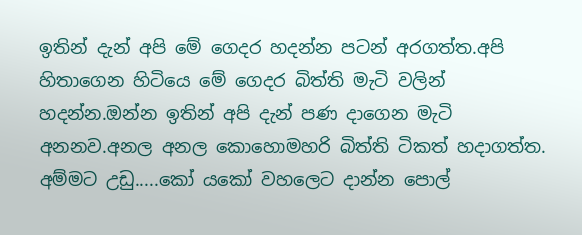ඉතින් දැන් අපි මේ ගෙදර හදන්න පටන් අරගත්ත.අපි හිතාගෙන හිටියෙ මේ ගෙදර බිත්ති මැටි වලින් හදන්න.ඔන්න ඉතින් අපි දැන් පණ දාගෙන මැටි අනනව.අනල අනල කොහොමහරි බිත්ති ටිකත් හදාගත්ත.
අම්මට උඩු.....කෝ යකෝ වහලෙට දාන්න පොල්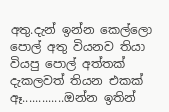අතු.දැන් ඉන්න කෙල්ලො පොල් අතු වියනව තියා වියපු පොල් අත්තක් දැකලවත් තියන එකක් ඈ.............ඔන්න ඉතින්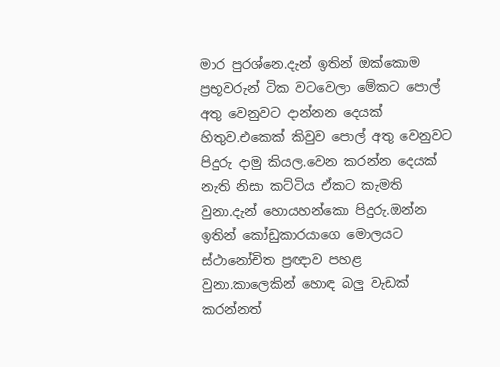මාර පුරශ්නෙ.දැන් ඉතින් ඔක්කොම ප්‍රභූවරුන් ටික වටවෙලා මේකට පොල් අතු වෙනුවට දාන්නන දෙයක් හිතුව.එකෙක් කිවුව පොල් අතු වෙනුවට පිදුරු දාමු කියල.වෙන කරන්න දෙයක් නැති නිසා කට්ටිය ඒකට කැමති වුනා.දැන් හොයහන්කො පිදුරු.ඔන්න ඉතින් කෝඩුකාරයාගෙ මොලයට ස්ථානෝචිත ප්‍රඥාව පහළ වුනා.කාලෙකින් හොඳ බලු වැඩක් කරන්නත්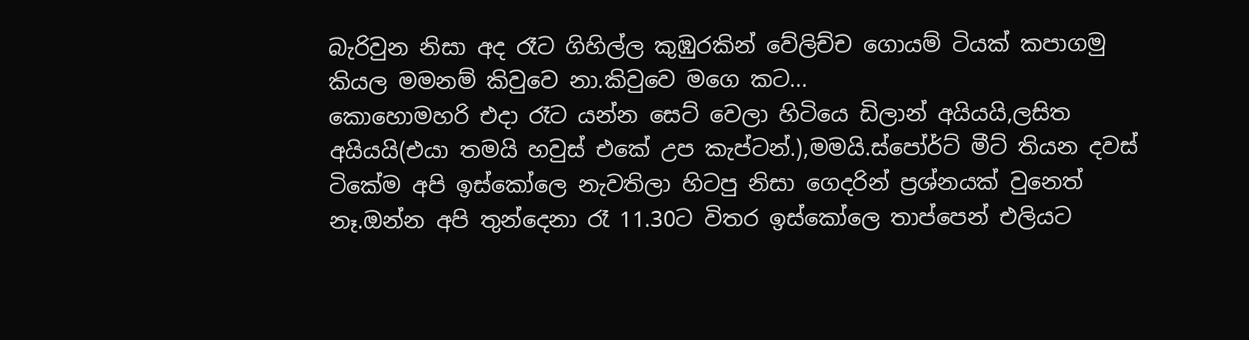බැරිවුන නිසා අද රෑට ගිහිල්ල කුඹුරකින් වේලිච්ච ගොයම් ටියක් කපාගමු කියල මමනම් කිවුවෙ නා.කිවුවෙ මගෙ කට...
කොහොමහරි එදා රෑට යන්න සෙට් වෙලා හිටියෙ ඩිලාන් අයියයි,ලසිත අයියයි(එයා තමයි හවුස් එකේ උප කැප්ටන්.),මමයි.ස්පෝර්ට් මීට් තියන දවස් ටිකේම අපි ඉස්කෝලෙ නැවතිලා හිටපු නිසා ගෙදරින් ප්‍රශ්නයක් වුනෙත් නෑ.ඔන්න අපි තුන්දෙනා රෑ 11.30ට විතර ඉස්කෝලෙ තාප්පෙන් එලියට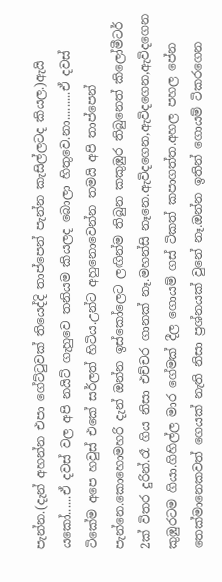පැන්න.(දැන් අහන්න එපා ගේට්ටුවක් තියෙද්දි තාප්පෙන් පැන්න කැසිල්ලටද කියල.)ඇයි යකෝ......ඒ දවස් වල අපි නයිට් ගැහුවෙ තනියම කියලද බොලා හිතුවෙ.නා.........ඒ දවස් ටිකේම අපෙ හවුස් එකේ සර්ලත් හිටිය.උන්ට අහුනොවෙන්න තමයි අපි තාප්පෙන් පැන්නෙ.කොහොමහරි දැන් ඔන්න ඉස්කෝලෙට ලඟින්ම තිබුන කකුඹුර තිබුනෙත් කිලෝමීටර් 2ක් විතර දුරින්.රෑ ගිය නිසා එච්චර ගානක් නෑ.මහන්සි නෑනෙ.ඇවිදගෙන,ඇවිදගෙන,ඇවිදගෙන කුඹුරටම ගියා.ගිහිල්ල මාර ගේමක් දීල ගොයම් ගස් ටිකත් කපාගත්ත.අහල පහල පේන තෙක්මානෙකවත් ගෙයක් නැති නිසා ප්‍රශ්නයක් වුනේ නෑ.ඔන්න ඉතින් ගොයම් ටිකරගෙන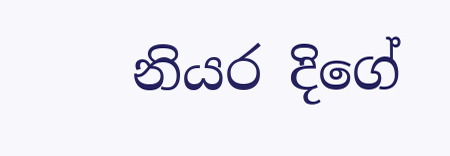නියර දිගේ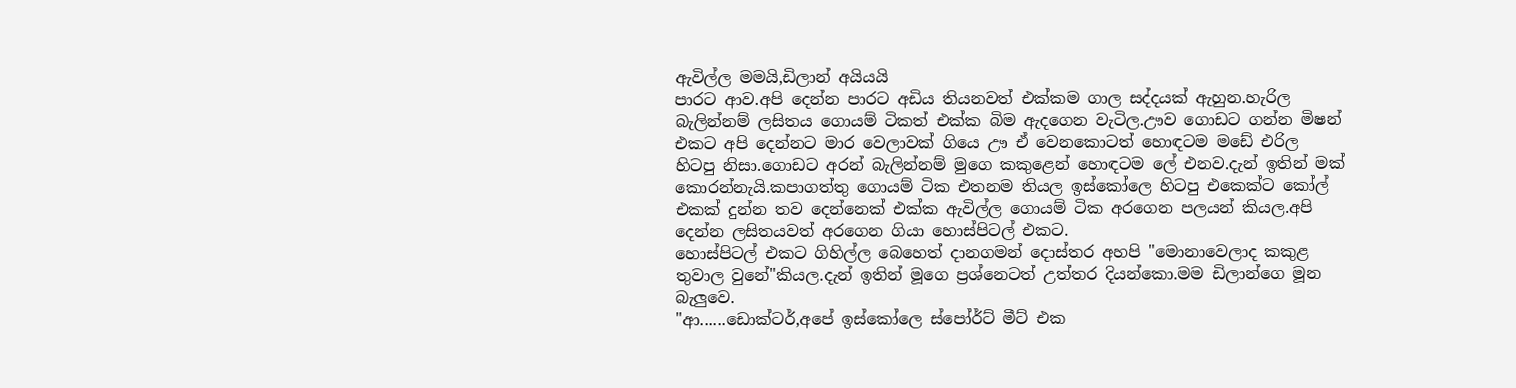ඇවිල්ල මමයි,ඩිලාන් අයියයි
පාරට ආව.අපි දෙන්න පාරට අඩිය තියනවත් එක්කම ගාල සද්දයක් ඇහුන.හැරිල බැලින්නම් ලසිතය ගොයම් ටිකත් එක්ක බිම ඇදගෙන වැටිල.ඌව ගොඩට ගන්න මිෂන් එකට අපි දෙන්නට මාර වෙලාවක් ගියෙ ඌ ඒ වෙනකොටත් හොඳටම මඩේ එරිල හිටපු නිසා.ගොඩට අරන් බැලින්නම් මුගෙ කකුළෙන් හොඳටම ලේ එනව.දැන් ඉතින් මක් කොරන්නැයි.කපාගත්තු ගොයම් ටික එතනම තියල ඉස්කෝලෙ හිටපු එකෙක්ට කෝල් එකක් දුන්න තව දෙන්නෙක් එක්ක ඇවිල්ල ගොයම් ටික අරගෙන පලයන් කියල.අපි දෙන්න ලසිතයවත් අරගෙන ගියා හොස්පිටල් එකට.
හොස්පිටල් එකට ගිහිල්ල බෙහෙත් දානගමන් දොස්තර අහපි "මොනාවෙලාද කකුළ තුවාල වුනේ"කියල.දැන් ඉතින් මූගෙ ප්‍රශ්නෙටත් උත්තර දියන්කො.මම ඩිලාන්ගෙ මූන බැලුවෙ.
"ආ......ඩොක්ටර්,අපේ ඉස්කෝලෙ ස්පෝර්ට් මීට් එක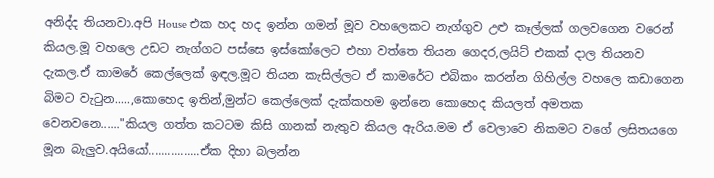අනිද්ද තියනවා.අපි House එක හද හද ඉන්න ගමන් මූව වහලෙකට නැග්ගුව උළු කෑල්ලක් ගලවගෙන වරෙන් කියල.මූ වහලෙ උඩට නැග්ගට පස්සෙ ඉස්කෝලෙට එහා වත්තෙ තියන ගෙදර,ලයිට් එකක් දාල තියනව දැකල.ඒ කාමරේ කෙල්ලෙක් ඉඳල.මූට තියන කැසිල්ලට ඒ කාමරේට එබිකං කරන්න ගිහිල්ල වහලෙ කඩාගෙන බිමට වැටුන.....,කොහෙද ඉතින්,මුන්ට කෙල්ලෙක් දැක්කහම ඉන්නෙ කොහෙද කියලත් අමතක වෙනවනෙ......"කියල ගත්ත කටටම කිසි ගානක් නැතුව කියල ඇරිය.මම ඒ වෙලාවෙ නිකමට වගේ ලසිතයගෙ මූන බැලුව.අයියෝ................ඒක දිහා බලන්න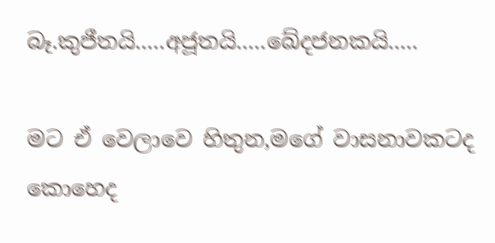බෑ.කුජීතයි.....අජූතයි.....ඛේදජනකයි.....

මට ඒ වෙලාවෙ හිතුන,මගේ වාසනාවකටද කොහෙද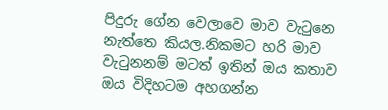පිදුරු ගේන වෙලාවෙ මාව වැටුනෙ නැත්තෙ කියල.නිකමට හරි මාව වැටුනනම් මටත් ඉතින් ඔය කතාව ඔය විදිහටම අහගන්න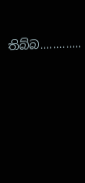තිබ්බ.............